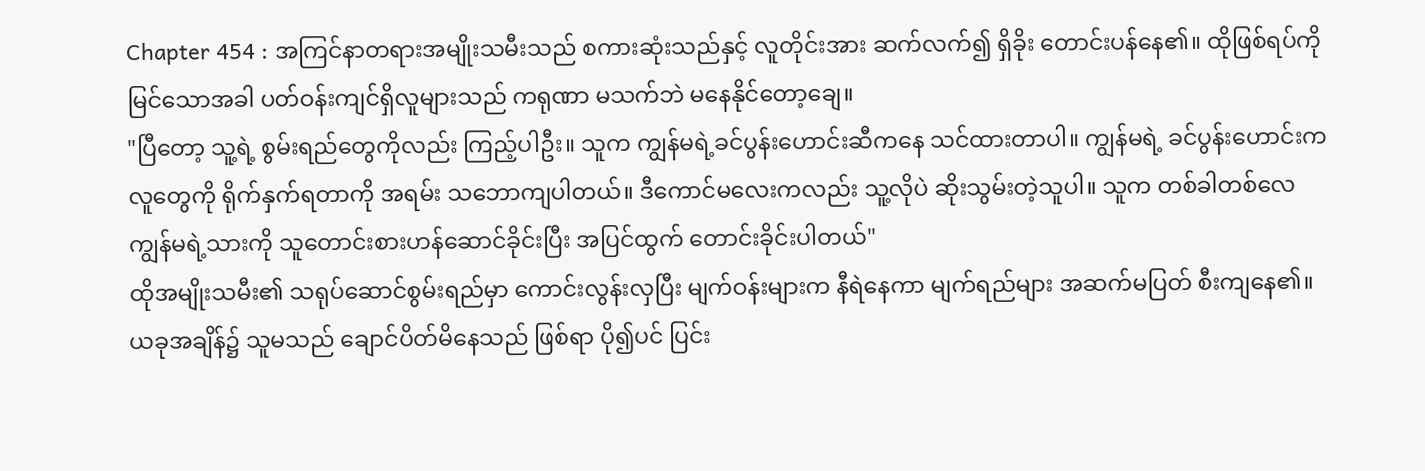Chapter 454 : အကြင်နာတရားအမျိုးသမီးသည် စကားဆုံးသည်နှင့် လူတိုင်းအား ဆက်လက်၍ ရှိခိုး တောင်းပန်နေ၏။ ထိုဖြစ်ရပ်ကိုမြင်သောအခါ ပတ်ဝန်းကျင်ရှိလူများသည် ကရုဏာ မသက်ဘဲ မနေနိုင်တော့ချေ။
"ပြီတော့ သူ့ရဲ့ စွမ်းရည်တွေကိုလည်း ကြည့်ပါဦး။ သူက ကျွန်မရဲ့ခင်ပွန်းဟောင်းဆီကနေ သင်ထားတာပါ။ ကျွန်မရဲ့ ခင်ပွန်းဟောင်းက လူတွေကို ရိုက်နှက်ရတာကို အရမ်း သဘောကျပါတယ်။ ဒီကောင်မလေးကလည်း သူ့လိုပဲ ဆိုးသွမ်းတဲ့သူပါ။ သူက တစ်ခါတစ်လေ ကျွန်မရဲ့သားကို သူတောင်းစားဟန်ဆောင်ခိုင်းပြီး အပြင်ထွက် တောင်းခိုင်းပါတယ်"
ထိုအမျိုးသမီး၏ သရုပ်ဆောင်စွမ်းရည်မှာ ကောင်းလွန်းလှပြီး မျက်ဝန်းများက နီရဲနေကာ မျက်ရည်များ အဆက်မပြတ် စီးကျနေ၏။
ယခုအချိန်၌ သူမသည် ချောင်ပိတ်မိနေသည် ဖြစ်ရာ ပို၍ပင် ပြင်း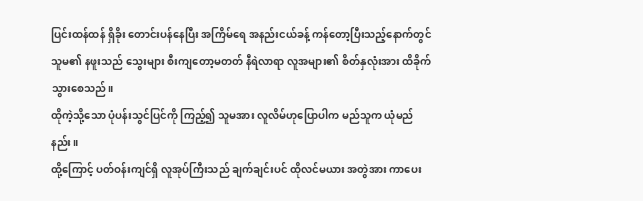ပြင်းထန်ထန် ရှိခိုး တောင်းပန်နေပြီး အကြိမ်ရေ အနည်းငယ်ခန့် ကန်တော့ပြီးသည့်နောက်တွင် သူမ၏ နဖူးသည် သွေးများ စီးကျတော့မတတ် နီရဲလာရာ လူအများ၏ စိတ်နှလုံးအား ထိခိုက်သွားစေသည်။
ထိုကဲ့သို့သော ပုံပန်းသွင်ပြင်ကို ကြည့်၍ သူမအား လူလိမ်ဟုပြောပါက မည်သူက ယုံမည်နည်း။
ထို့ကြောင့် ပတ်ဝန်းကျင်ရှိ လူအုပ်ကြီးသည် ချက်ချင်းပင် ထိုလင်မယား အတွဲအား ကာပေး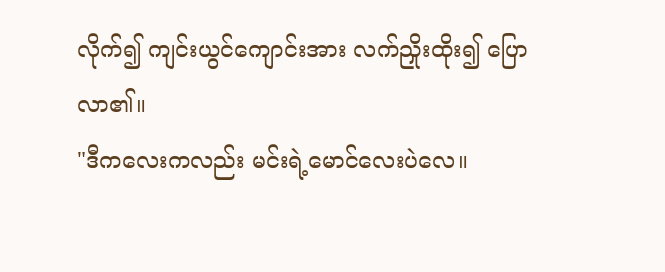လိုက်၍ ကျင်းယွင်ကျောင်းအား လက်ညှိုးထိုး၍ ပြောလာ၏။
"ဒီကလေးကလည်း မင်းရဲ့မောင်လေးပဲလေ။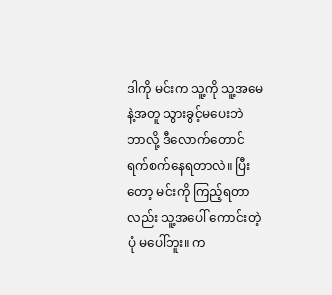ဒါကို မင်းက သူ့ကို သူ့အမေနဲ့အတူ သွားခွင့်မပေးဘဲ ဘာလို့ ဒီလောက်တောင် ရက်စက်နေရတာလဲ။ ပြီးတော့ မင်းကို ကြည့်ရတာလည်း သူ့အပေါ် ကောင်းတဲ့ပုံ မပေါ်ဘူး။ က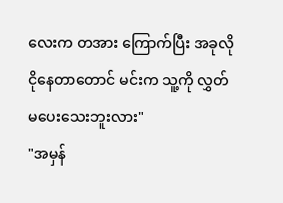လေးက တအား ကြောက်ပြီး အခုလို ငိုနေတာတောင် မင်းက သူ့ကို လွှတ်မပေးသေးဘူးလား"
"အမှန်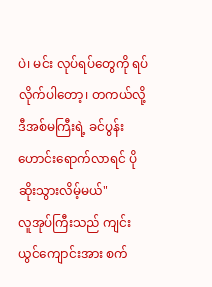ပဲ၊ မင်း လုပ်ရပ်တွေကို ရပ်လိုက်ပါတော့၊ တကယ်လို့ ဒီအစ်မကြီးရဲ့ ခင်ပွန်းဟောင်းရောက်လာရင် ပိုဆိုးသွားလိမ့်မယ်"
လူအုပ်ကြီးသည် ကျင်းယွင်ကျောင်းအား စက်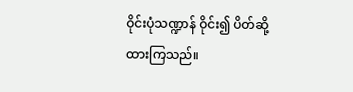ဝိုင်းပုံသဏ္ဍာန် ဝိုင်း၍ ပိတ်ဆို့ထားကြသည်။